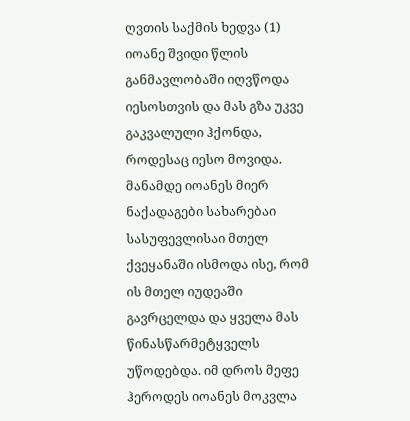ღვთის საქმის ხედვა (1)
იოანე შვიდი წლის განმავლობაში იღვწოდა იესოსთვის და მას გზა უკვე გაკვალული ჰქონდა, როდესაც იესო მოვიდა. მანამდე იოანეს მიერ ნაქადაგები სახარებაი სასუფევლისაი მთელ ქვეყანაში ისმოდა ისე, რომ ის მთელ იუდეაში გავრცელდა და ყველა მას წინასწარმეტყველს უწოდებდა. იმ დროს მეფე ჰეროდეს იოანეს მოკვლა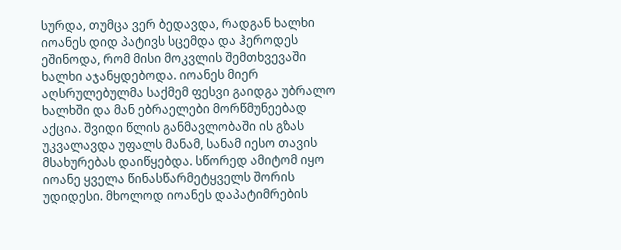სურდა, თუმცა ვერ ბედავდა, რადგან ხალხი იოანეს დიდ პატივს სცემდა და ჰეროდეს ეშინოდა, რომ მისი მოკვლის შემთხვევაში ხალხი აჯანყდებოდა. იოანეს მიერ აღსრულებულმა საქმემ ფესვი გაიდგა უბრალო ხალხში და მან ებრაელები მორწმუნეებად აქცია. შვიდი წლის განმავლობაში ის გზას უკვალავდა უფალს მანამ, სანამ იესო თავის მსახურებას დაიწყებდა. სწორედ ამიტომ იყო იოანე ყველა წინასწარმეტყველს შორის უდიდესი. მხოლოდ იოანეს დაპატიმრების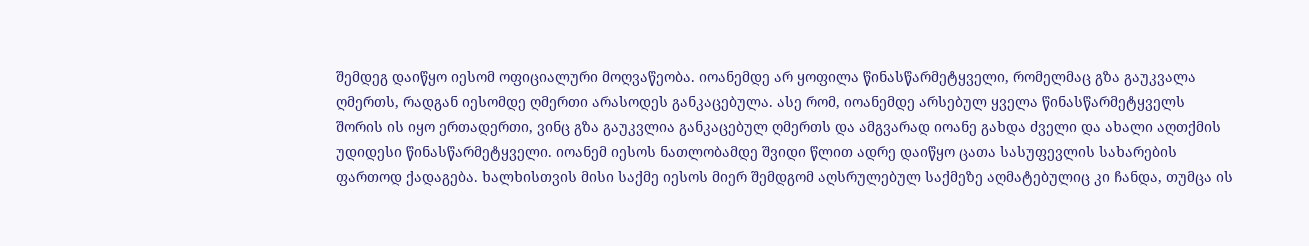შემდეგ დაიწყო იესომ ოფიციალური მოღვაწეობა. იოანემდე არ ყოფილა წინასწარმეტყველი, რომელმაც გზა გაუკვალა ღმერთს, რადგან იესომდე ღმერთი არასოდეს განკაცებულა. ასე რომ, იოანემდე არსებულ ყველა წინასწარმეტყველს შორის ის იყო ერთადერთი, ვინც გზა გაუკვლია განკაცებულ ღმერთს და ამგვარად იოანე გახდა ძველი და ახალი აღთქმის უდიდესი წინასწარმეტყველი. იოანემ იესოს ნათლობამდე შვიდი წლით ადრე დაიწყო ცათა სასუფევლის სახარების ფართოდ ქადაგება. ხალხისთვის მისი საქმე იესოს მიერ შემდგომ აღსრულებულ საქმეზე აღმატებულიც კი ჩანდა, თუმცა ის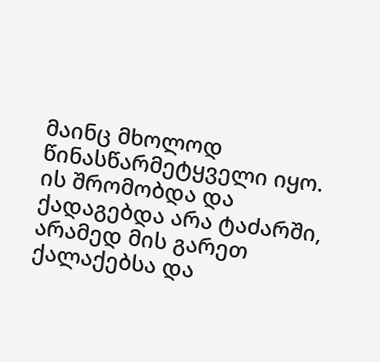მაინც მხოლოდ წინასწარმეტყველი იყო. ის შრომობდა და ქადაგებდა არა ტაძარში, არამედ მის გარეთ ქალაქებსა და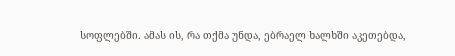სოფლებში. ამას ის, რა თქმა უნდა, ებრაელ ხალხში აკეთებდა,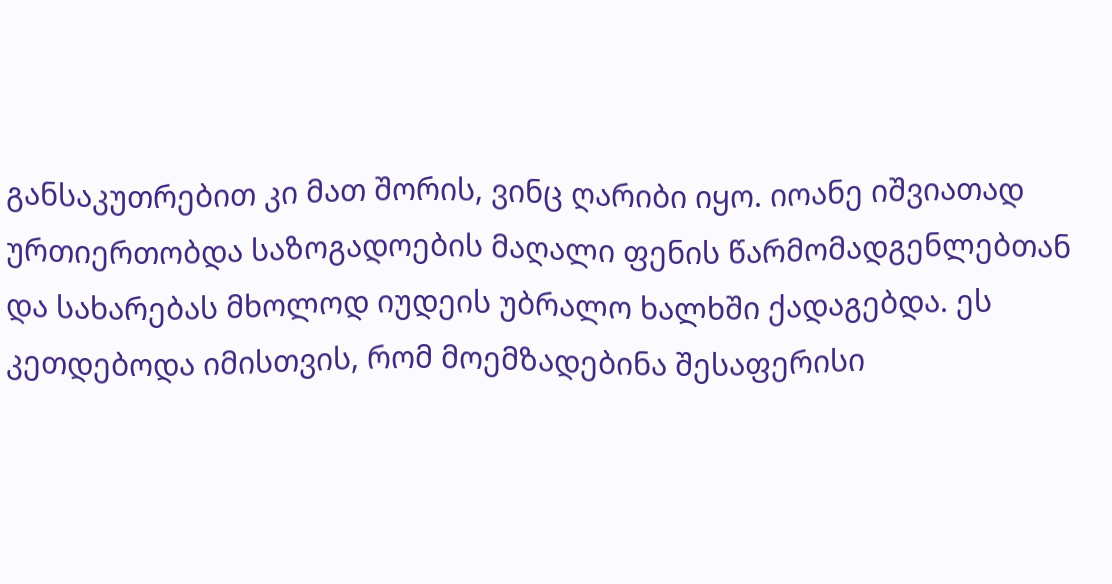განსაკუთრებით კი მათ შორის, ვინც ღარიბი იყო. იოანე იშვიათად ურთიერთობდა საზოგადოების მაღალი ფენის წარმომადგენლებთან და სახარებას მხოლოდ იუდეის უბრალო ხალხში ქადაგებდა. ეს კეთდებოდა იმისთვის, რომ მოემზადებინა შესაფერისი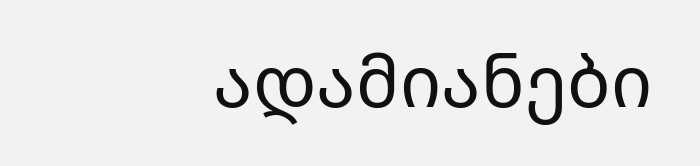ადამიანები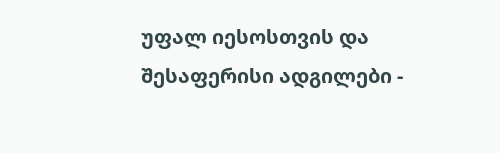უფალ იესოსთვის და შესაფერისი ადგილები -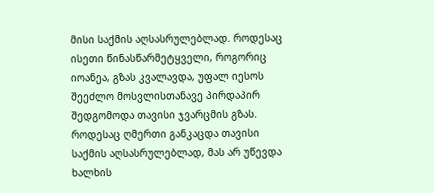მისი საქმის აღსასრულებლად. როდესაც ისეთი წინასწარმეტყველი, როგორიც იოანეა, გზას კვალავდა, უფალ იესოს შეეძლო მოსვლისთანავე პირდაპირ შედგომოდა თავისი ჯვარცმის გზას. როდესაც ღმერთი განკაცდა თავისი საქმის აღსასრულებლად, მას არ უწევდა ხალხის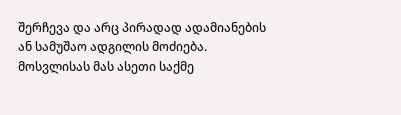შერჩევა და არც პირადად ადამიანების ან სამუშაო ადგილის მოძიება. მოსვლისას მას ასეთი საქმე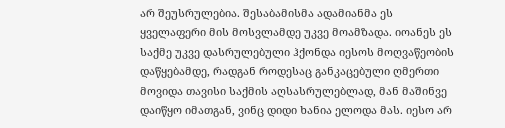არ შეუსრულებია. შესაბამისმა ადამიანმა ეს ყველაფერი მის მოსვლამდე უკვე მოამზადა. იოანეს ეს საქმე უკვე დასრულებული ჰქონდა იესოს მოღვაწეობის დაწყებამდე, რადგან როდესაც განკაცებული ღმერთი მოვიდა თავისი საქმის აღსასრულებლად, მან მაშინვე დაიწყო იმათგან, ვინც დიდი ხანია ელოდა მას. იესო არ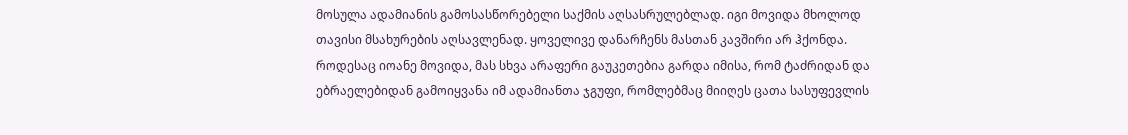მოსულა ადამიანის გამოსასწორებელი საქმის აღსასრულებლად. იგი მოვიდა მხოლოდ თავისი მსახურების აღსავლენად. ყოველივე დანარჩენს მასთან კავშირი არ ჰქონდა. როდესაც იოანე მოვიდა, მას სხვა არაფერი გაუკეთებია გარდა იმისა, რომ ტაძრიდან და ებრაელებიდან გამოიყვანა იმ ადამიანთა ჯგუფი, რომლებმაც მიიღეს ცათა სასუფევლის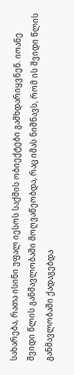სახარება, რათა ისინი უფალ იესოს საქმის ობიექტები გამხდარიყვნენ. იოანე შვიდი წლის განმავლობაში მოღვაწეობდა, რაც იმას ნიშნავს, რომ ის შვიდი წლის განმავლობაში ქადაგებდა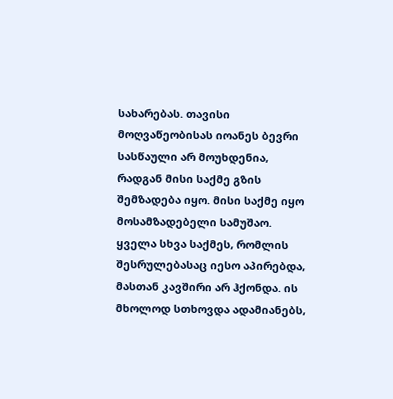სახარებას. თავისი მოღვაწეობისას იოანეს ბევრი სასწაული არ მოუხდენია, რადგან მისი საქმე გზის შემზადება იყო. მისი საქმე იყო მოსამზადებელი სამუშაო. ყველა სხვა საქმეს, რომლის შესრულებასაც იესო აპირებდა, მასთან კავშირი არ ჰქონდა. ის მხოლოდ სთხოვდა ადამიანებს,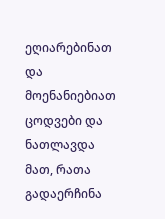ეღიარებინათ და მოენანიებიათ ცოდვები და ნათლავდა მათ, რათა გადაერჩინა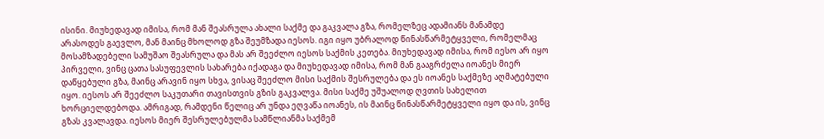ისინი. მიუხედავად იმისა, რომ მან შეასრულა ახალი საქმე და გაკვალა გზა, რომელზეც ადამიანს მანამდე არასოდეს გაევლო, მან მაინც მხოლოდ გზა შეუმზადა იესოს. იგი იყო უბრალოდ წინასწარმეტყველი, რომელმაც მოსამზადებელი სამუშაო შეასრულა და მას არ შეეძლო იესოს საქმის კეთება. მიუხედავად იმისა, რომ იესო არ იყო პირველი, ვინც ცათა სასუფევლის სახარება იქადაგა და მიუხედავად იმისა, რომ მან გააგრძელა იოანეს მიერ დაწყებული გზა, მაინც არავინ იყო სხვა, ვისაც შეეძლო მისი საქმის შესრულება და ეს იოანეს საქმეზე აღმატებული იყო. იესოს არ შეეძლო საკუთარი თავისთვის გზის გაკვალვა. მისი საქმე უშუალოდ ღვთის სახელით ხორციელდებოდა. ამრიგად, რამდენი წელიც არ უნდა ეღვაწა იოანეს, ის მაინც წინასწარმეტყველი იყო და ის, ვინც გზას კვალავდა. იესოს მიერ შესრულებულმა სამწლიანმა საქმემ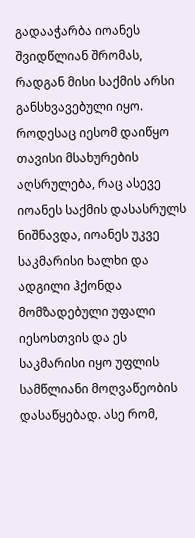გადააჭარბა იოანეს შვიდწლიან შრომას, რადგან მისი საქმის არსი განსხვავებული იყო. როდესაც იესომ დაიწყო თავისი მსახურების აღსრულება, რაც ასევე იოანეს საქმის დასასრულს ნიშნავდა, იოანეს უკვე საკმარისი ხალხი და ადგილი ჰქონდა მომზადებული უფალი იესოსთვის და ეს საკმარისი იყო უფლის სამწლიანი მოღვაწეობის დასაწყებად. ასე რომ,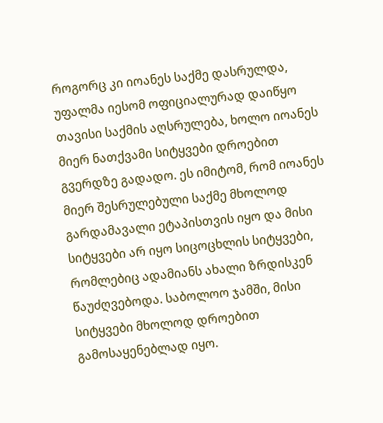როგორც კი იოანეს საქმე დასრულდა, უფალმა იესომ ოფიციალურად დაიწყო თავისი საქმის აღსრულება, ხოლო იოანეს მიერ ნათქვამი სიტყვები დროებით გვერდზე გადადო. ეს იმიტომ, რომ იოანეს მიერ შესრულებული საქმე მხოლოდ გარდამავალი ეტაპისთვის იყო და მისი სიტყვები არ იყო სიცოცხლის სიტყვები, რომლებიც ადამიანს ახალი ზრდისკენ წაუძღვებოდა. საბოლოო ჯამში, მისი სიტყვები მხოლოდ დროებით გამოსაყენებლად იყო.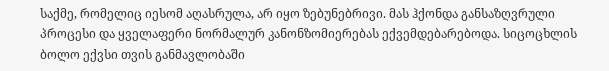საქმე, რომელიც იესომ აღასრულა, არ იყო ზებუნებრივი. მას ჰქონდა განსაზღვრული პროცესი და ყველაფერი ნორმალურ კანონზომიერებას ექვემდებარებოდა. სიცოცხლის ბოლო ექვსი თვის განმავლობაში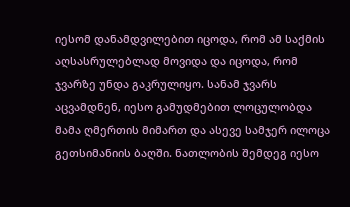იესომ დანამდვილებით იცოდა, რომ ამ საქმის აღსასრულებლად მოვიდა და იცოდა, რომ ჯვარზე უნდა გაკრულიყო. სანამ ჯვარს აცვამდნენ, იესო გამუდმებით ლოცულობდა მამა ღმერთის მიმართ და ასევე სამჯერ ილოცა გეთსიმანიის ბაღში. ნათლობის შემდეგ იესო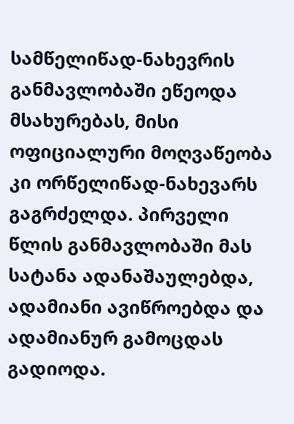სამწელიწად-ნახევრის განმავლობაში ეწეოდა მსახურებას, მისი ოფიციალური მოღვაწეობა კი ორწელიწად-ნახევარს გაგრძელდა. პირველი წლის განმავლობაში მას სატანა ადანაშაულებდა, ადამიანი ავიწროებდა და ადამიანურ გამოცდას გადიოდა.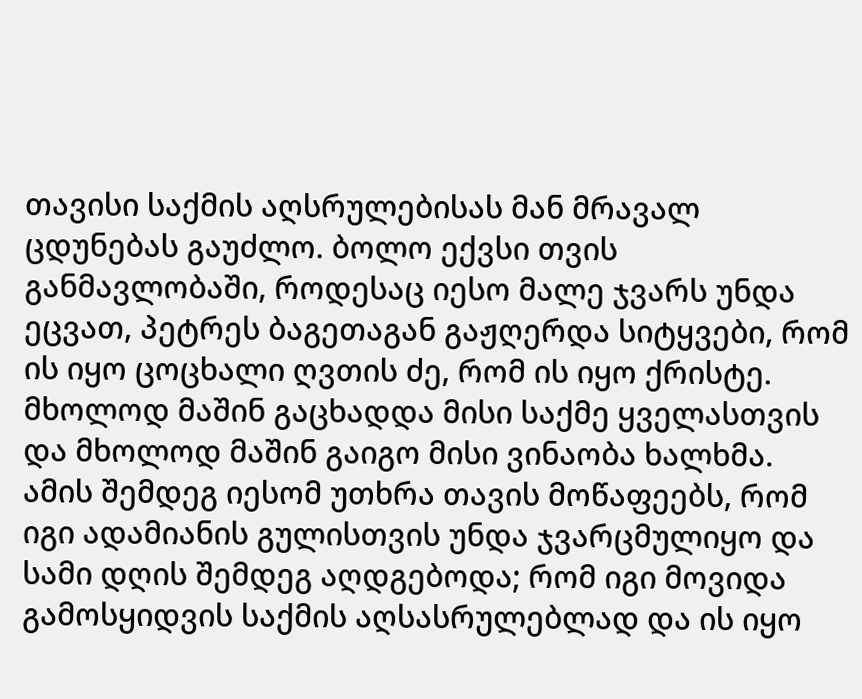თავისი საქმის აღსრულებისას მან მრავალ ცდუნებას გაუძლო. ბოლო ექვსი თვის განმავლობაში, როდესაც იესო მალე ჯვარს უნდა ეცვათ, პეტრეს ბაგეთაგან გაჟღერდა სიტყვები, რომ ის იყო ცოცხალი ღვთის ძე, რომ ის იყო ქრისტე. მხოლოდ მაშინ გაცხადდა მისი საქმე ყველასთვის და მხოლოდ მაშინ გაიგო მისი ვინაობა ხალხმა. ამის შემდეგ იესომ უთხრა თავის მოწაფეებს, რომ იგი ადამიანის გულისთვის უნდა ჯვარცმულიყო და სამი დღის შემდეგ აღდგებოდა; რომ იგი მოვიდა გამოსყიდვის საქმის აღსასრულებლად და ის იყო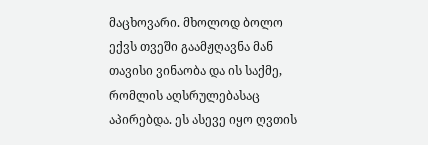მაცხოვარი. მხოლოდ ბოლო ექვს თვეში გაამჟღავნა მან თავისი ვინაობა და ის საქმე, რომლის აღსრულებასაც აპირებდა. ეს ასევე იყო ღვთის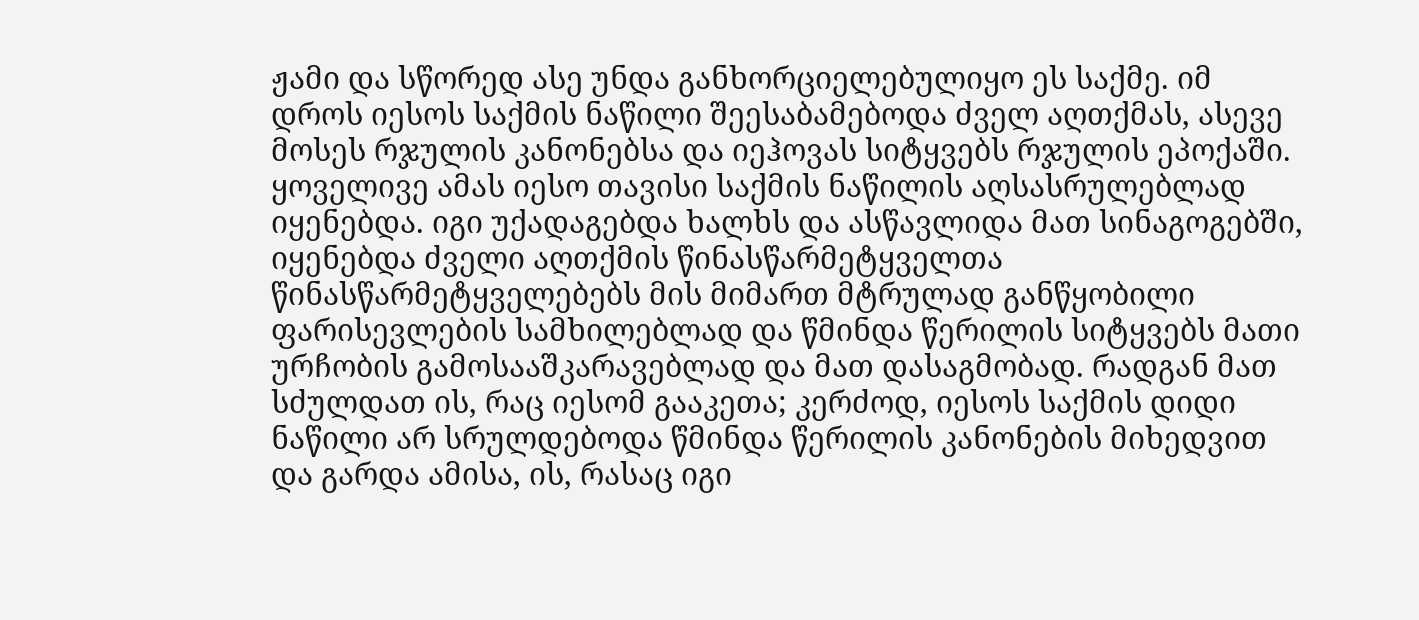ჟამი და სწორედ ასე უნდა განხორციელებულიყო ეს საქმე. იმ დროს იესოს საქმის ნაწილი შეესაბამებოდა ძველ აღთქმას, ასევე მოსეს რჯულის კანონებსა და იეჰოვას სიტყვებს რჯულის ეპოქაში. ყოველივე ამას იესო თავისი საქმის ნაწილის აღსასრულებლად იყენებდა. იგი უქადაგებდა ხალხს და ასწავლიდა მათ სინაგოგებში, იყენებდა ძველი აღთქმის წინასწარმეტყველთა წინასწარმეტყველებებს მის მიმართ მტრულად განწყობილი ფარისევლების სამხილებლად და წმინდა წერილის სიტყვებს მათი ურჩობის გამოსააშკარავებლად და მათ დასაგმობად. რადგან მათ სძულდათ ის, რაც იესომ გააკეთა; კერძოდ, იესოს საქმის დიდი ნაწილი არ სრულდებოდა წმინდა წერილის კანონების მიხედვით და გარდა ამისა, ის, რასაც იგი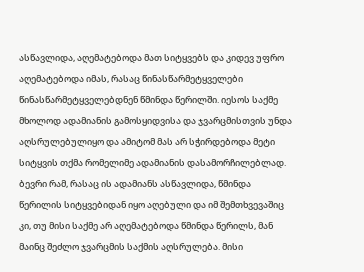ასწავლიდა, აღემატებოდა მათ სიტყვებს და კიდევ უფრო აღემატებოდა იმას, რასაც წინასწარმეტყველები წინასწარმეტყველებდნენ წმინდა წერილში. იესოს საქმე მხოლოდ ადამიანის გამოსყიდვისა და ჯვარცმისთვის უნდა აღსრულებულიყო და ამიტომ მას არ სჭირდებოდა მეტი სიტყვის თქმა რომელიმე ადამიანის დასამორჩილებლად. ბევრი რამ, რასაც ის ადამიანს ასწავლიდა, წმინდა წერილის სიტყვებიდან იყო აღებული და იმ შემთხვევაშიც კი, თუ მისი საქმე არ აღემატებოდა წმინდა წერილს, მან მაინც შეძლო ჯვარცმის საქმის აღსრულება. მისი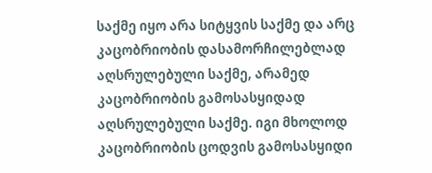საქმე იყო არა სიტყვის საქმე და არც კაცობრიობის დასამორჩილებლად აღსრულებული საქმე, არამედ კაცობრიობის გამოსასყიდად აღსრულებული საქმე. იგი მხოლოდ კაცობრიობის ცოდვის გამოსასყიდი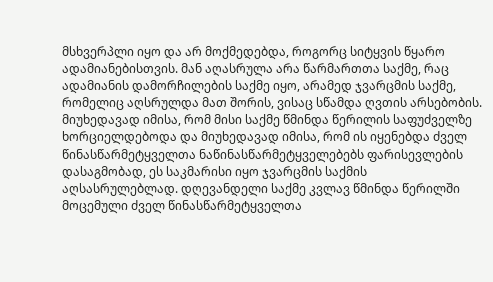მსხვერპლი იყო და არ მოქმედებდა, როგორც სიტყვის წყარო ადამიანებისთვის. მან აღასრულა არა წარმართთა საქმე, რაც ადამიანის დამორჩილების საქმე იყო, არამედ ჯვარცმის საქმე, რომელიც აღსრულდა მათ შორის, ვისაც სწამდა ღვთის არსებობის. მიუხედავად იმისა, რომ მისი საქმე წმინდა წერილის საფუძველზე ხორციელდებოდა და მიუხედავად იმისა, რომ ის იყენებდა ძველ წინასწარმეტყველთა ნაწინასწარმეტყველებებს ფარისევლების დასაგმობად, ეს საკმარისი იყო ჯვარცმის საქმის აღსასრულებლად. დღევანდელი საქმე კვლავ წმინდა წერილში მოცემული ძველ წინასწარმეტყველთა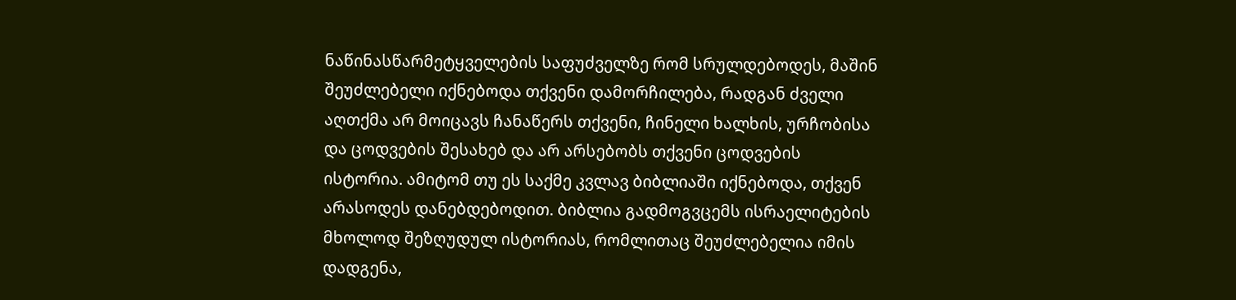ნაწინასწარმეტყველების საფუძველზე რომ სრულდებოდეს, მაშინ შეუძლებელი იქნებოდა თქვენი დამორჩილება, რადგან ძველი აღთქმა არ მოიცავს ჩანაწერს თქვენი, ჩინელი ხალხის, ურჩობისა და ცოდვების შესახებ და არ არსებობს თქვენი ცოდვების ისტორია. ამიტომ თუ ეს საქმე კვლავ ბიბლიაში იქნებოდა, თქვენ არასოდეს დანებდებოდით. ბიბლია გადმოგვცემს ისრაელიტების მხოლოდ შეზღუდულ ისტორიას, რომლითაც შეუძლებელია იმის დადგენა,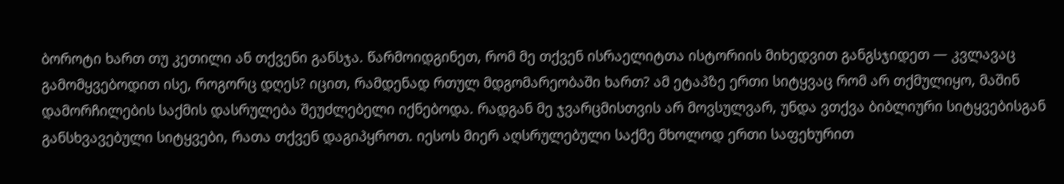ბოროტი ხართ თუ კეთილი ან თქვენი განსჯა. წარმოიდგინეთ, რომ მე თქვენ ისრაელიტთა ისტორიის მიხედვით განგსჯიდეთ — კვლავაც გამომყვებოდით ისე, როგორც დღეს? იცით, რამდენად რთულ მდგომარეობაში ხართ? ამ ეტაპზე ერთი სიტყვაც რომ არ თქმულიყო, მაშინ დამორჩილების საქმის დასრულება შეუძლებელი იქნებოდა. რადგან მე ჯვარცმისთვის არ მოვსულვარ, უნდა ვთქვა ბიბლიური სიტყვებისგან განსხვავებული სიტყვები, რათა თქვენ დაგიპყროთ. იესოს მიერ აღსრულებული საქმე მხოლოდ ერთი საფეხურით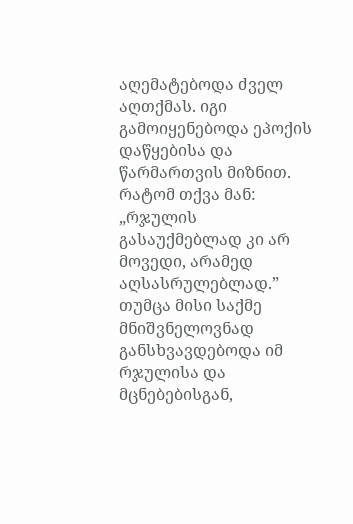აღემატებოდა ძველ აღთქმას. იგი გამოიყენებოდა ეპოქის დაწყებისა და წარმართვის მიზნით. რატომ თქვა მან: „რჯულის გასაუქმებლად კი არ მოვედი, არამედ აღსასრულებლად.” თუმცა მისი საქმე მნიშვნელოვნად განსხვავდებოდა იმ რჯულისა და მცნებებისგან,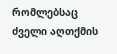რომლებსაც ძველი აღთქმის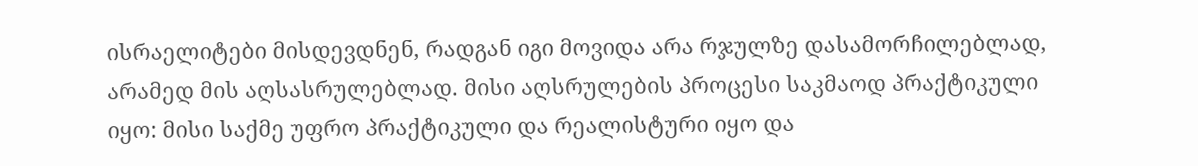ისრაელიტები მისდევდნენ, რადგან იგი მოვიდა არა რჯულზე დასამორჩილებლად, არამედ მის აღსასრულებლად. მისი აღსრულების პროცესი საკმაოდ პრაქტიკული იყო: მისი საქმე უფრო პრაქტიკული და რეალისტური იყო და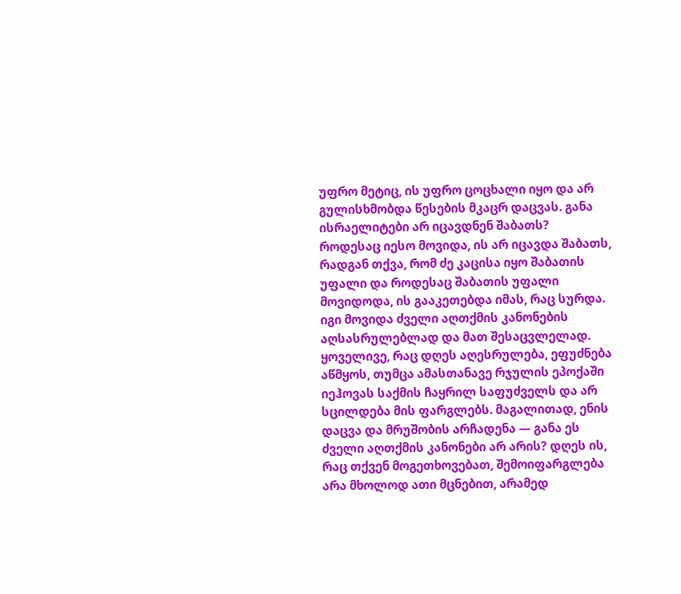უფრო მეტიც, ის უფრო ცოცხალი იყო და არ გულისხმობდა წესების მკაცრ დაცვას. განა ისრაელიტები არ იცავდნენ შაბათს? როდესაც იესო მოვიდა, ის არ იცავდა შაბათს, რადგან თქვა, რომ ძე კაცისა იყო შაბათის უფალი და როდესაც შაბათის უფალი მოვიდოდა, ის გააკეთებდა იმას, რაც სურდა. იგი მოვიდა ძველი აღთქმის კანონების აღსასრულებლად და მათ შესაცვლელად. ყოველივე, რაც დღეს აღესრულება, ეფუძნება აწმყოს, თუმცა ამასთანავე რჯულის ეპოქაში იეჰოვას საქმის ჩაყრილ საფუძველს და არ სცილდება მის ფარგლებს. მაგალითად, ენის დაცვა და მრუშობის არჩადენა — განა ეს ძველი აღთქმის კანონები არ არის? დღეს ის, რაც თქვენ მოგეთხოვებათ, შემოიფარგლება არა მხოლოდ ათი მცნებით, არამედ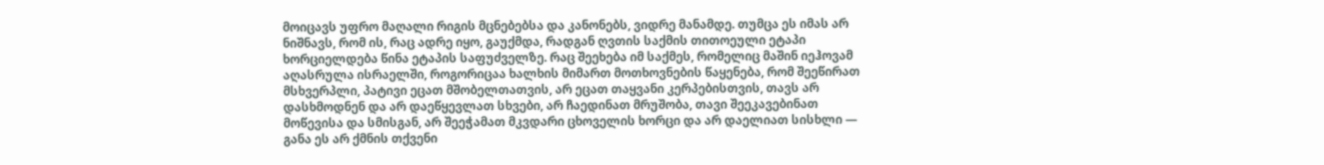მოიცავს უფრო მაღალი რიგის მცნებებსა და კანონებს, ვიდრე მანამდე. თუმცა ეს იმას არ ნიშნავს, რომ ის, რაც ადრე იყო, გაუქმდა, რადგან ღვთის საქმის თითოეული ეტაპი ხორციელდება წინა ეტაპის საფუძველზე. რაც შეეხება იმ საქმეს, რომელიც მაშინ იეჰოვამ აღასრულა ისრაელში, როგორიცაა ხალხის მიმართ მოთხოვნების წაყენება, რომ შეეწირათ მსხვერპლი, პატივი ეცათ მშობელთათვის, არ ეცათ თაყვანი კერპებისთვის, თავს არ დასხმოდნენ და არ დაეწყევლათ სხვები, არ ჩაედინათ მრუშობა, თავი შეეკავებინათ მოწევისა და სმისგან, არ შეეჭამათ მკვდარი ცხოველის ხორცი და არ დაელიათ სისხლი — განა ეს არ ქმნის თქვენი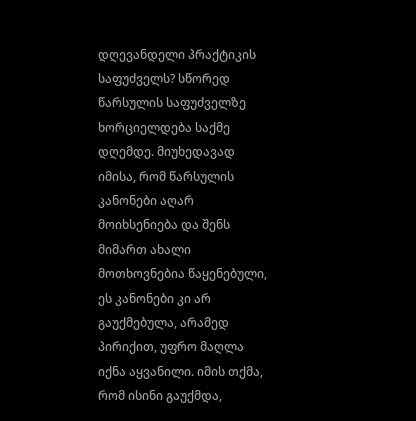დღევანდელი პრაქტიკის საფუძველს? სწორედ წარსულის საფუძველზე ხორციელდება საქმე დღემდე. მიუხედავად იმისა, რომ წარსულის კანონები აღარ მოიხსენიება და შენს მიმართ ახალი მოთხოვნებია წაყენებული, ეს კანონები კი არ გაუქმებულა, არამედ პირიქით, უფრო მაღლა იქნა აყვანილი. იმის თქმა, რომ ისინი გაუქმდა,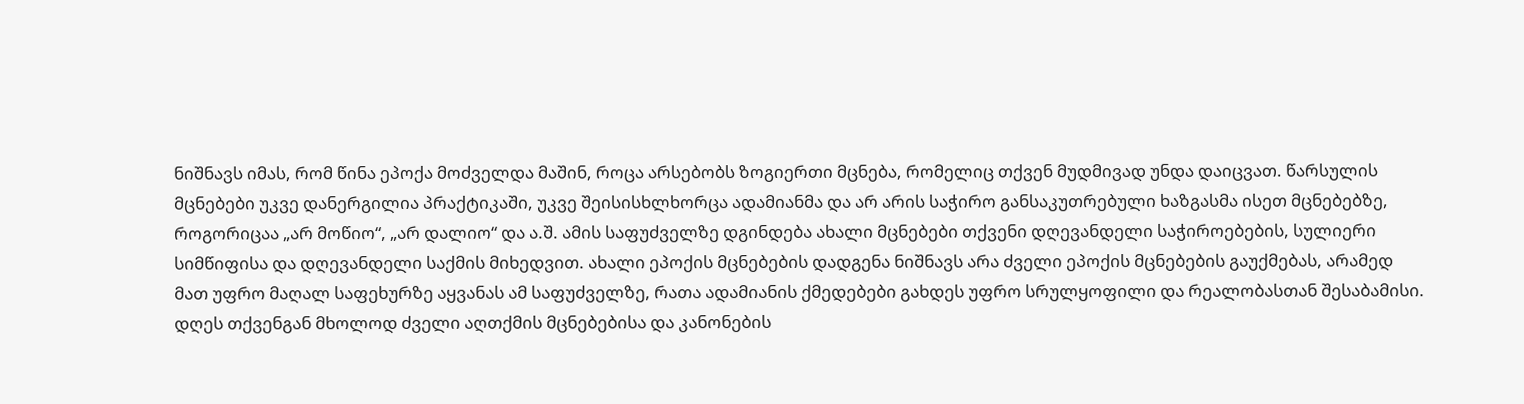ნიშნავს იმას, რომ წინა ეპოქა მოძველდა მაშინ, როცა არსებობს ზოგიერთი მცნება, რომელიც თქვენ მუდმივად უნდა დაიცვათ. წარსულის მცნებები უკვე დანერგილია პრაქტიკაში, უკვე შეისისხლხორცა ადამიანმა და არ არის საჭირო განსაკუთრებული ხაზგასმა ისეთ მცნებებზე, როგორიცაა „არ მოწიო“, „არ დალიო“ და ა.შ. ამის საფუძველზე დგინდება ახალი მცნებები თქვენი დღევანდელი საჭიროებების, სულიერი სიმწიფისა და დღევანდელი საქმის მიხედვით. ახალი ეპოქის მცნებების დადგენა ნიშნავს არა ძველი ეპოქის მცნებების გაუქმებას, არამედ მათ უფრო მაღალ საფეხურზე აყვანას ამ საფუძველზე, რათა ადამიანის ქმედებები გახდეს უფრო სრულყოფილი და რეალობასთან შესაბამისი. დღეს თქვენგან მხოლოდ ძველი აღთქმის მცნებებისა და კანონების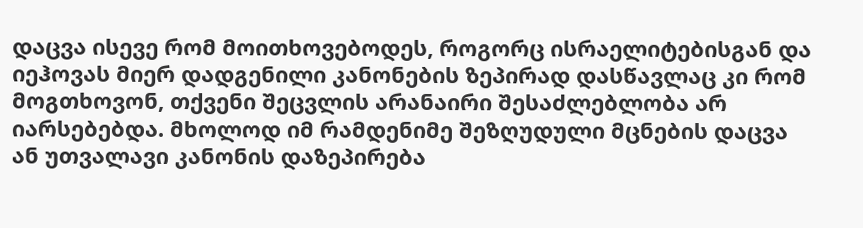დაცვა ისევე რომ მოითხოვებოდეს, როგორც ისრაელიტებისგან და იეჰოვას მიერ დადგენილი კანონების ზეპირად დასწავლაც კი რომ მოგთხოვონ, თქვენი შეცვლის არანაირი შესაძლებლობა არ იარსებებდა. მხოლოდ იმ რამდენიმე შეზღუდული მცნების დაცვა ან უთვალავი კანონის დაზეპირება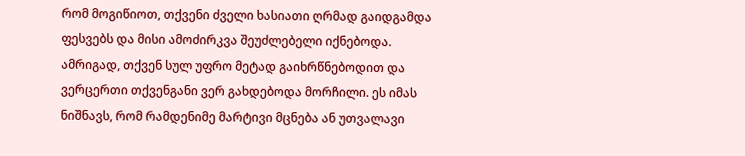რომ მოგიწიოთ, თქვენი ძველი ხასიათი ღრმად გაიდგამდა ფესვებს და მისი ამოძირკვა შეუძლებელი იქნებოდა. ამრიგად, თქვენ სულ უფრო მეტად გაიხრწნებოდით და ვერცერთი თქვენგანი ვერ გახდებოდა მორჩილი. ეს იმას ნიშნავს, რომ რამდენიმე მარტივი მცნება ან უთვალავი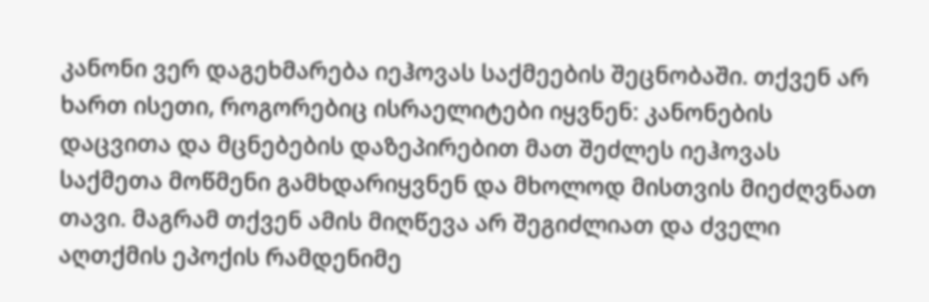კანონი ვერ დაგეხმარება იეჰოვას საქმეების შეცნობაში. თქვენ არ ხართ ისეთი, როგორებიც ისრაელიტები იყვნენ: კანონების დაცვითა და მცნებების დაზეპირებით მათ შეძლეს იეჰოვას საქმეთა მოწმენი გამხდარიყვნენ და მხოლოდ მისთვის მიეძღვნათ თავი. მაგრამ თქვენ ამის მიღწევა არ შეგიძლიათ და ძველი აღთქმის ეპოქის რამდენიმე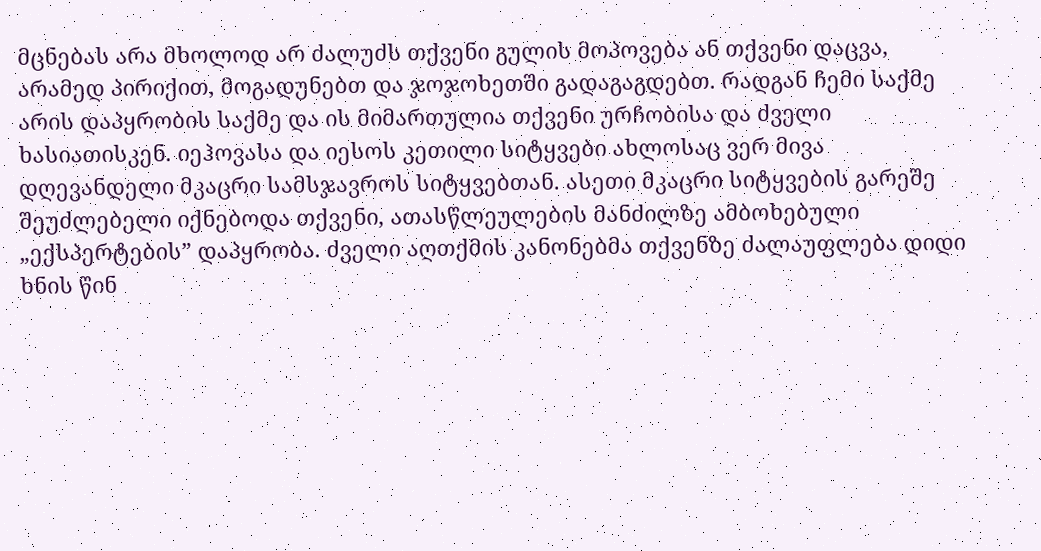მცნებას არა მხოლოდ არ ძალუძს თქვენი გულის მოპოვება ან თქვენი დაცვა, არამედ პირიქით, მოგადუნებთ და ჯოჯოხეთში გადაგაგდებთ. რადგან ჩემი საქმე არის დაპყრობის საქმე და ის მიმართულია თქვენი ურჩობისა და ძველი ხასიათისკენ. იეჰოვასა და იესოს კეთილი სიტყვები ახლოსაც ვერ მივა დღევანდელი მკაცრი სამსჯავროს სიტყვებთან. ასეთი მკაცრი სიტყვების გარეშე შეუძლებელი იქნებოდა თქვენი, ათასწლეულების მანძილზე ამბოხებული „ექსპერტების” დაპყრობა. ძველი აღთქმის კანონებმა თქვენზე ძალაუფლება დიდი ხნის წინ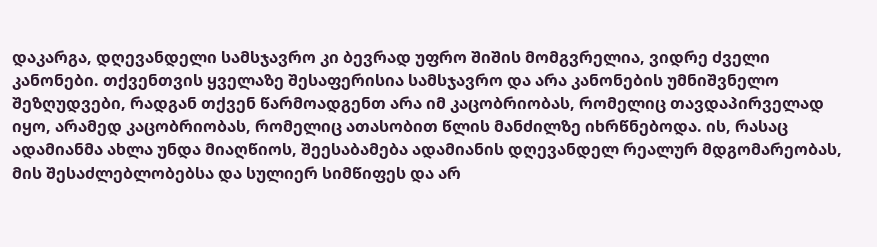დაკარგა, დღევანდელი სამსჯავრო კი ბევრად უფრო შიშის მომგვრელია, ვიდრე ძველი კანონები. თქვენთვის ყველაზე შესაფერისია სამსჯავრო და არა კანონების უმნიშვნელო შეზღუდვები, რადგან თქვენ წარმოადგენთ არა იმ კაცობრიობას, რომელიც თავდაპირველად იყო, არამედ კაცობრიობას, რომელიც ათასობით წლის მანძილზე იხრწნებოდა. ის, რასაც ადამიანმა ახლა უნდა მიაღწიოს, შეესაბამება ადამიანის დღევანდელ რეალურ მდგომარეობას, მის შესაძლებლობებსა და სულიერ სიმწიფეს და არ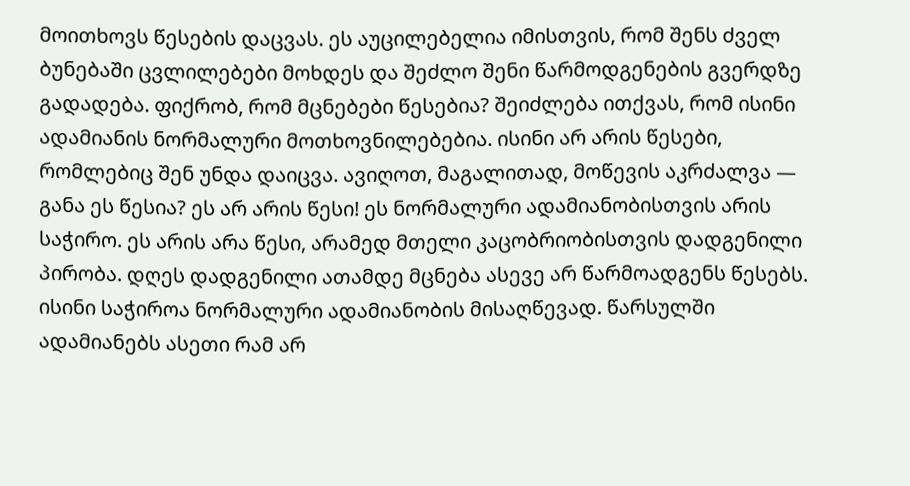მოითხოვს წესების დაცვას. ეს აუცილებელია იმისთვის, რომ შენს ძველ ბუნებაში ცვლილებები მოხდეს და შეძლო შენი წარმოდგენების გვერდზე გადადება. ფიქრობ, რომ მცნებები წესებია? შეიძლება ითქვას, რომ ისინი ადამიანის ნორმალური მოთხოვნილებებია. ისინი არ არის წესები, რომლებიც შენ უნდა დაიცვა. ავიღოთ, მაგალითად, მოწევის აკრძალვა — განა ეს წესია? ეს არ არის წესი! ეს ნორმალური ადამიანობისთვის არის საჭირო. ეს არის არა წესი, არამედ მთელი კაცობრიობისთვის დადგენილი პირობა. დღეს დადგენილი ათამდე მცნება ასევე არ წარმოადგენს წესებს. ისინი საჭიროა ნორმალური ადამიანობის მისაღწევად. წარსულში ადამიანებს ასეთი რამ არ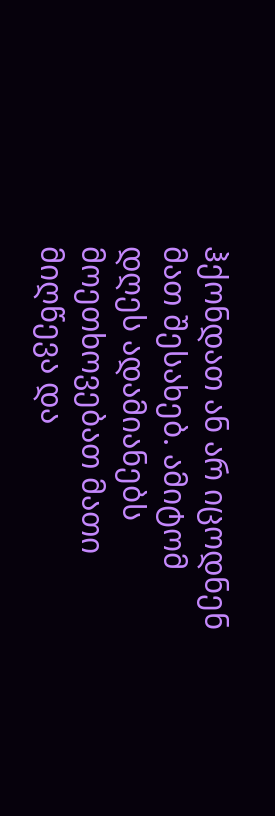ჰქონდათ ან არ იცოდნენ მათ შესახებ. ამიტომ დღეს ადამიანებს მოეთხოვებათ მათი მიღწევა და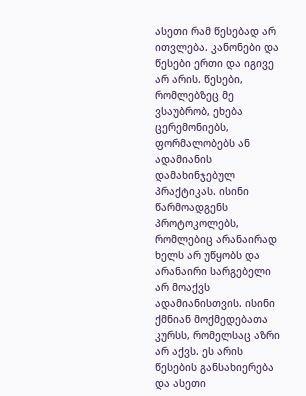ასეთი რამ წესებად არ ითვლება. კანონები და წესები ერთი და იგივე არ არის. წესები, რომლებზეც მე ვსაუბრობ, ეხება ცერემონიებს, ფორმალობებს ან ადამიანის დამახინჯებულ პრაქტიკას. ისინი წარმოადგენს პროტოკოლებს, რომლებიც არანაირად ხელს არ უწყობს და არანაირი სარგებელი არ მოაქვს ადამიანისთვის. ისინი ქმნიან მოქმედებათა კურსს, რომელსაც აზრი არ აქვს. ეს არის წესების განსახიერება და ასეთი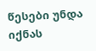წესები უნდა იქნას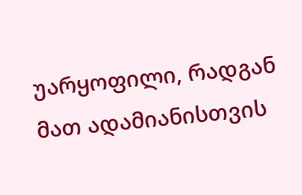უარყოფილი, რადგან მათ ადამიანისთვის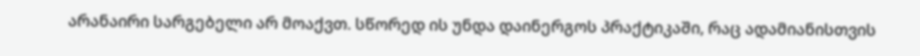არანაირი სარგებელი არ მოაქვთ. სწორედ ის უნდა დაინერგოს პრაქტიკაში, რაც ადამიანისთვის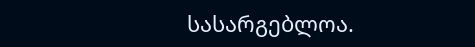სასარგებლოა.